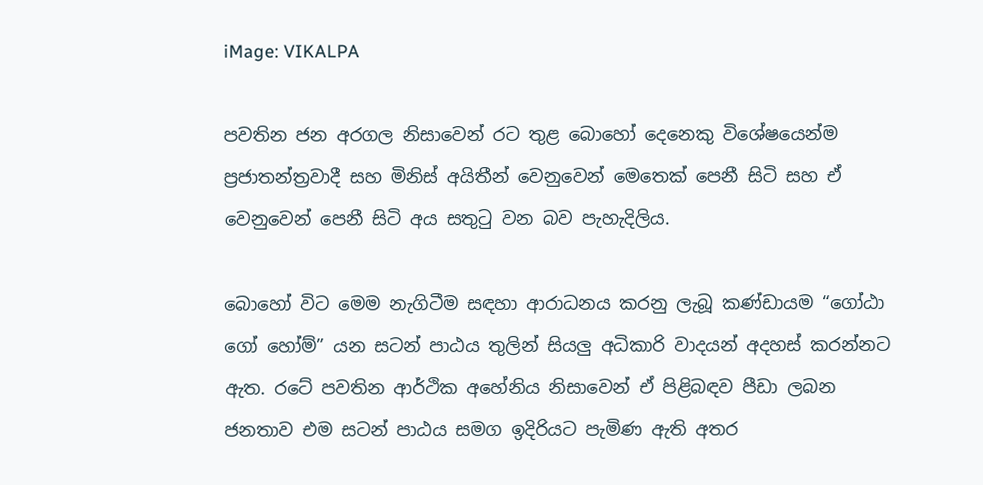iMage: VIKALPA

පවතින ජන අරගල නිසාවෙන් රට තුළ බොහෝ දෙනෙකු විශේෂයෙන්ම ප්‍රජාතන්ත්‍රවාදී සහ මිනිස් අයිතීන් වෙනුවෙන් මෙතෙක් පෙනී සිටි සහ ඒ වෙනුවෙන් පෙනී සිටි අය සතුටු වන බව පැහැදිලිය.

බොහෝ විට මෙම නැගිටීම සඳහා ආරාධනය කරනු ලැබූ කණ්ඩායම “ගෝඨා ගෝ හෝම්” යන සටන් පාඨය තුලින් සියලු අධිකාරි වාදයන් අදහස් කරන්නට ඇත. රටේ පවතින ආර්ථික අහේනිය නිසාවෙන් ඒ පිළිබඳව පීඩා ලබන ජනතාව එම සටන් පාඨය සමග ඉදිරියට පැමිණ ඇති අතර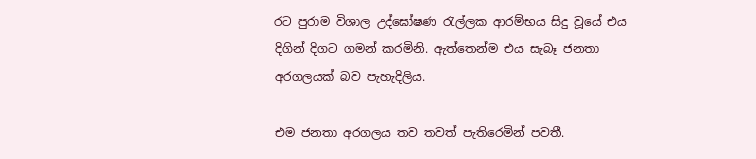රට පුරාම විශාල උද්ඝෝෂණ රැල්ලක ආරම්භය සිදු වූයේ එය දිගින් දිගට ගමන් කරමිනි. ඇත්තෙන්ම එය සැබෑ ජනතා අරගලයක් බව පැහැදිලිය.

එම ජනතා අරගලය තව තවත් පැතිරෙමින් පවතී.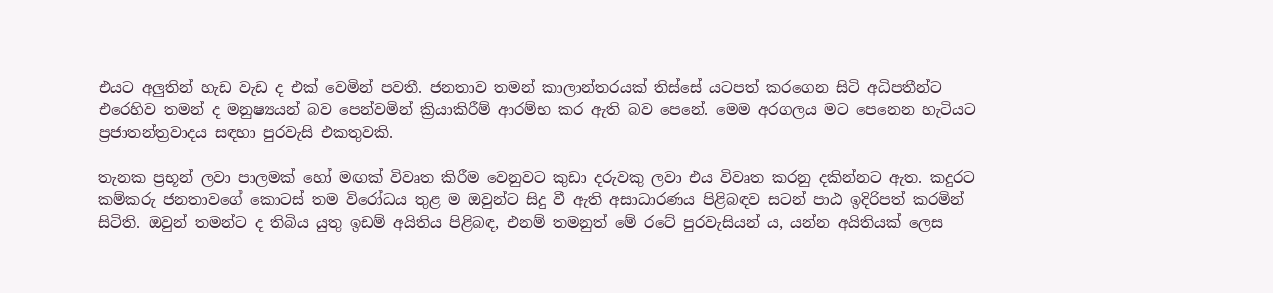එයට අලුතින් හැඩ වැඩ ද එක් වෙමින් පවතී. ජනතාව තමන් කාලාන්තරයක් තිස්සේ යටපත් කරගෙන සිටි අධිපතීන්ට එරෙහිව තමන් ද මනුෂ්‍යයන් බව පෙන්වමින් ක්‍රියාකිරීම් ආරම්භ කර ඇති බව පෙනේ. මෙම අරගලය මට පෙනෙන හැටියට ප්‍රජාතන්ත්‍රවාදය සඳහා පුරවැසි එකතුවකි.

තැනක ප්‍රභූන් ලවා පාලමක් හෝ මඟක් විවෘත කිරීම වෙනුවට කුඩා දරුවකු ලවා එය විවෘත කරනු දකින්නට ඇත. කදුරට කම්කරු ජනතාවගේ කොටස් තම විරෝධය තුළ ම ඔවුන්ට සිදු වී ඇති අසාධාරණය පිළිබඳව සටන් පාඨ ඉදිරිපත් කරමින් සිටිති. ඔවුන් තමන්ට ද තිබිය යුතු ඉඩම් අයිතිය පිළිබඳ, එනම් තමනුත් මේ රටේ පුරවැසියන් ය, යන්න අයිතියක් ලෙස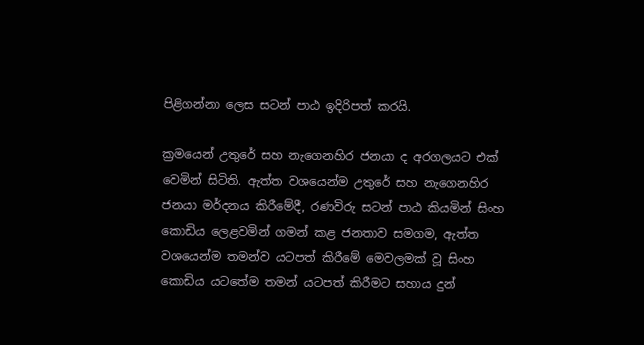පිළිගන්නා ලෙස සටන් පාඨ ඉදිරිපත් කරයි.

ක්‍රමයෙන් උතුරේ සහ නැගෙනහිර ජනයා ද අරගලයට එක් වෙමින් සිටිති. ඇත්ත වශයෙන්ම උතුරේ සහ නැගෙනහිර ජනයා මර්දනය කිරීමේදී, රණවිරු සටන් පාඨ කියමින් සිංහ කොඩිය ලෙළවමින් ගමන් කළ ජනතාව සමගම, ඇත්ත වශයෙන්ම තමන්ව යටපත් කිරීමේ මෙවලමක් වූ සිංහ කොඩිය යටතේම තමන් යටපත් කිරීමට සහාය දුන්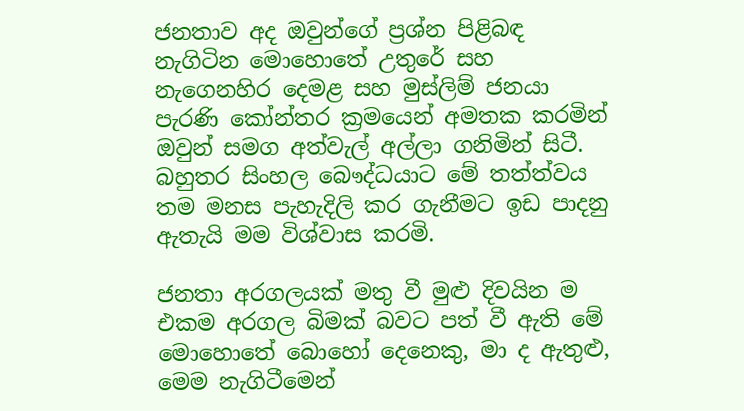ජනතාව අද ඔවුන්ගේ ප්‍රශ්න පිළිබඳ නැගිටින මොහොතේ උතුරේ සහ නැගෙනහිර දෙමළ සහ මුස්ලිම් ජනයා පැරණි කෝන්තර ක්‍රමයෙන් අමතක කරමින් ඔවුන් සමග අත්වැල් අල්ලා ගනිමින් සිටී. බහුතර සිංහල බෞද්ධයාට මේ තත්ත්වය තම මනස පැහැදිලි කර ගැනීමට ඉඩ පාදනු ඇතැයි මම විශ්වාස කරමි.

ජනතා අරගලයක් මතු වී මුළු දිවයින ම එකම අරගල බිමක් බවට පත් වී ඇති මේ මොහොතේ බොහෝ දෙනෙකු, මා ද ඇතුළු, මෙම නැගිටීමෙන්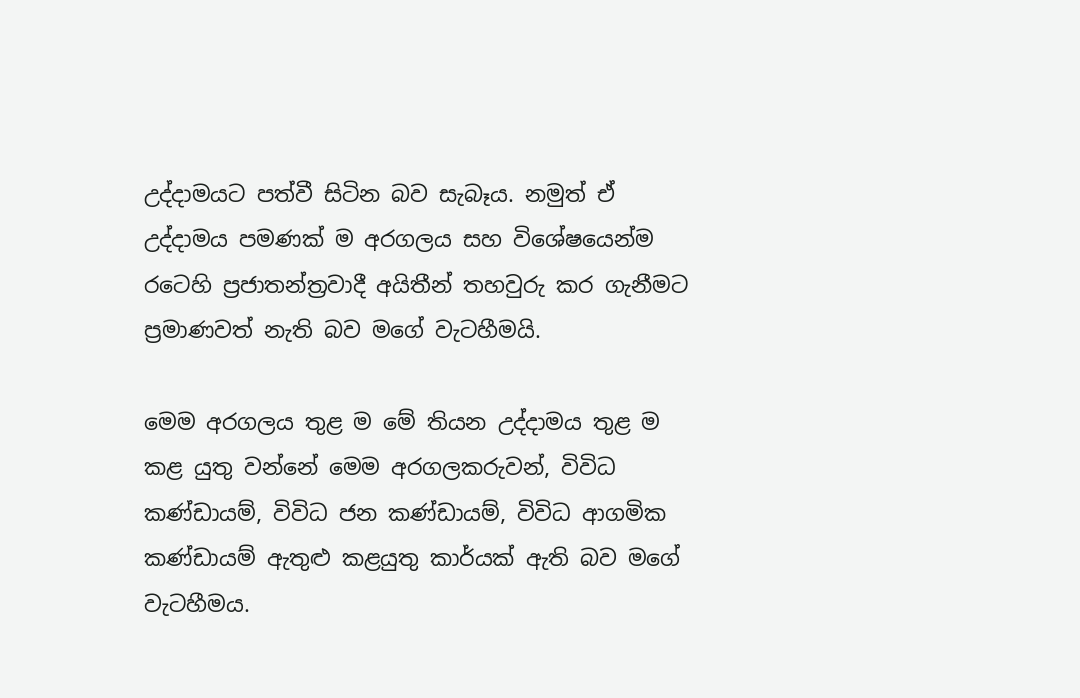උද්දාමයට පත්වී සිටින බව සැබෑය. නමුත් ඒ උද්දාමය පමණක් ම අරගලය සහ විශේෂයෙන්ම රටෙහි ප්‍රජාතන්ත්‍රවාදී අයිතීන් තහවුරු කර ගැනීමට ප්‍රමාණවත් නැති බව මගේ වැටහීමයි.

මෙම අරගලය තුළ ම මේ තියන උද්දාමය තුළ ම කළ යුතු වන්නේ මෙම අරගලකරුවන්, විවිධ කණ්ඩායම්, විවිධ ජන කණ්ඩායම්, විවිධ ආගමික කණ්ඩායම් ඇතුළු කළයුතු කාර්යක් ඇති බව මගේ වැටහීමය.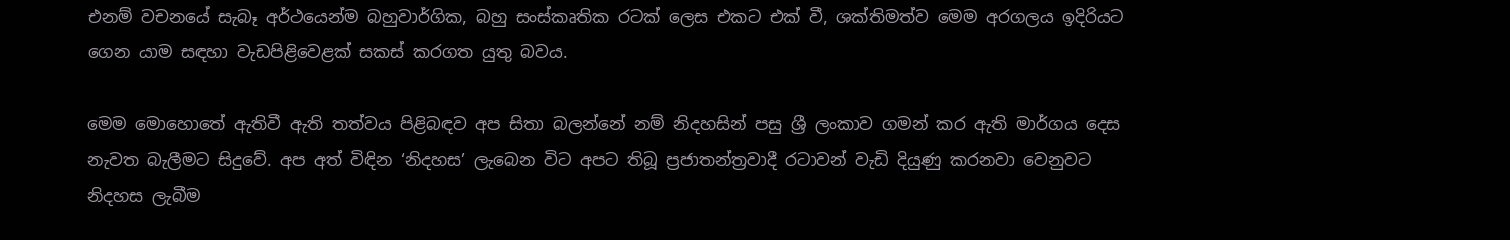එනම් වචනයේ සැබෑ අර්ථයෙන්ම බහුවාර්ගික, බහු සංස්කෘතික රටක් ලෙස එකට එක් වී, ශක්තිමත්ව මෙම අරගලය ඉදිරියට ගෙන යාම සඳහා වැඩපිළිවෙළක් සකස් කරගත යුතු බවය.

මෙම මොහොතේ ඇතිවී ඇති තත්වය පිළිබඳව අප සිතා බලන්නේ නම් නිදහසින් පසු ශ්‍රී ලංකාව ගමන් කර ඇති මාර්ගය දෙස නැවත බැලීමට සිදුවේ. අප අත් විඳින ‘නිදහස’ ලැබෙන විට අපට තිබූ ප්‍රජාතන්ත්‍රවාදී රටාවන් වැඩි දියුණු කරනවා වෙනුවට නිදහස ලැබීම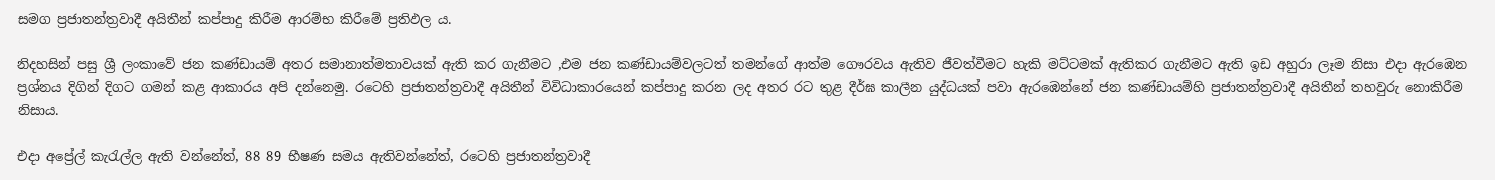සමග ‍ප්‍රජාතන්ත්‍රවාදී අයිතීන් කප්පාදු කිරීම ආරම්භ කිරීමේ ප්‍රතිඵල ය.

නිදහසින් පසු ශ්‍රී ලංකාවේ ජන කණ්ඩායම් අතර සමානාත්මතාවයක් ඇති කර ගැනීමට ,එම ජන කණ්ඩායම්වලටත් තමන්ගේ ආත්ම ගෞරවය ඇතිව ජීවත්වීමට හැකි මට්ටමක් ඇතිකර ගැනීමට ඇති ඉඩ අහුරා ලෑම නිසා එදා ඇරඹෙන ප්‍රශ්නය දිගින් දිගට ගමන් කළ ආකාරය අපි දන්නෙමු. රටෙහි ප්‍රජාතන්ත්‍රවාදී අයිතීන් විවිධාකාරයෙන් කප්පාදු කරන ලද අතර රට තුළ දීර්ඝ කාලීන යුද්ධයක් පවා ඇරඹෙන්නේ ජන කණ්ඩායම්හි ‍ප්‍රජාතන්ත්‍රවාදී අයිතීන් තහවුරු නොකිරීම නිසාය.

එදා අප්‍රේල් කැරැල්ල ඇති වන්නේත්, 88 89 භීෂණ සමය ඇතිවන්නේත්, රටෙහි ප්‍රජාතන්ත්‍රවාදී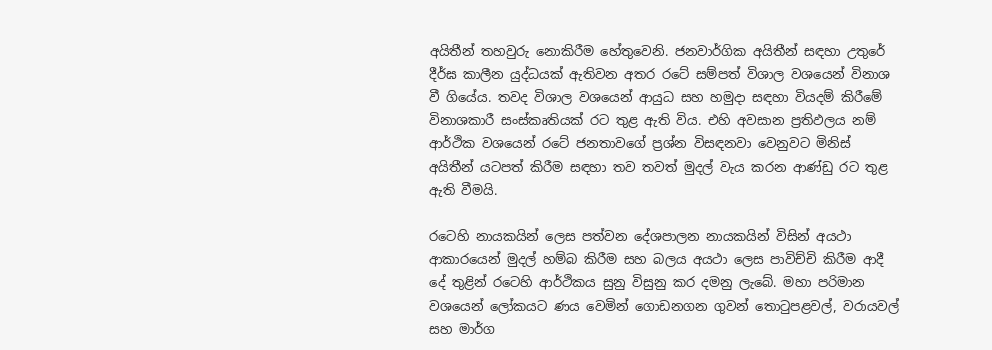අයිතීන් තහවුරු නොකිරීම හේතුවෙනි. ජනවාර්ගික අයිතීන් සඳහා උතුරේ දීර්ඝ කාලීන යුද්ධයක් ඇතිවන අතර රටේ සම්පත් විශාල වශයෙන් විනාශ වී ගියේය. තවද විශාල වශයෙන් ආයුධ සහ හමුදා සඳහා වියදම් කිරීමේ විනාශකාරී සංස්කෘතියක් රට තුළ ඇති විය. එහි අවසාන ප්‍රතිඵලය නම් ආර්ථික වශයෙන් රටේ ජනතාවගේ ප්‍රශ්න විසඳනවා වෙනුවට මිනිස් අයිතීන් යටපත් කිරීම සඳහා තව තවත් මුදල් වැය කරන ආණ්ඩු රට තුළ ඇති වීමයි.

රටෙහි නායකයින් ලෙස පත්වන දේශපාලන නායකයින් විසින් අයථා ආකාරයෙන් මුදල් හම්බ කිරීම සහ බලය අයථා ලෙස පාවිච්චි කිරීම ආදී දේ තුළින් රටෙහි ආර්ථිකය සුනු විසුනු කර දමනු ලැබේ. මහා පරිමාන වශයෙන් ලෝකයට ණය වෙමින් ගොඩනගන ගුවන් තොටුපළවල්, වරායවල් සහ මාර්ග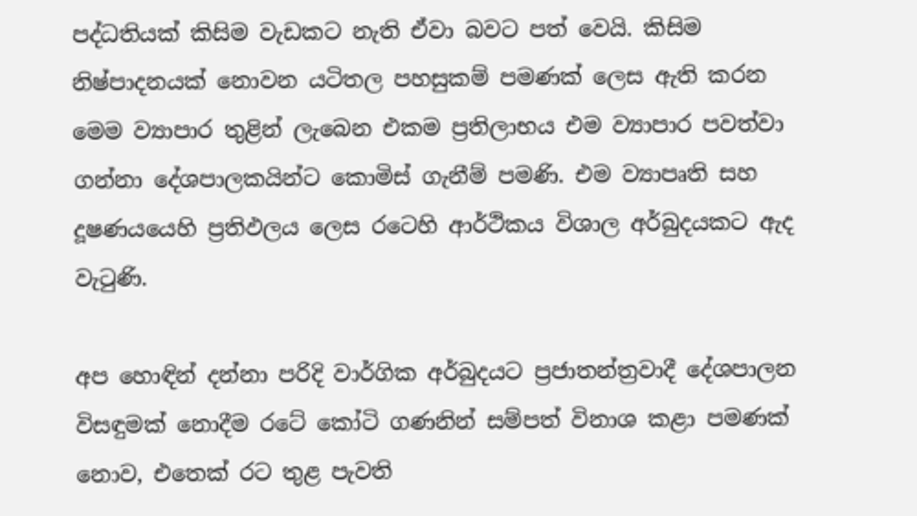පද්ධතියක් කිසිම වැඩකට නැති ඒවා බවට පත් වෙයි. කිසිම නිෂ්පාදනයක් නොවන යටිතල පහසුකම් පමණක් ලෙස ඇති කරන මෙම ව්‍යාපාර තුළින් ලැබෙන එකම ප්‍රතිලාභය එම ව්‍යාපාර පවත්වා ගන්නා දේශපාලකයින්ට කොමිස් ගැනීම් පමණි. එම ව්‍යාපෘති සහ දූෂණයයෙහි ප්‍රතිඵලය ලෙස රටෙහි ආර්ථිකය විශාල අර්බුදයකට ඇද වැටුණි.

අප හොඳින් දන්නා පරිදි වාර්ගික අර්බුදයට ප්‍රජාතන්ත්‍රවාදී දේශපාලන විසඳුමක් නොදීම රටේ කෝටි ගණනින් සම්පත් විනාශ කළා පමණක් නොව, එතෙක් රට තුළ පැවති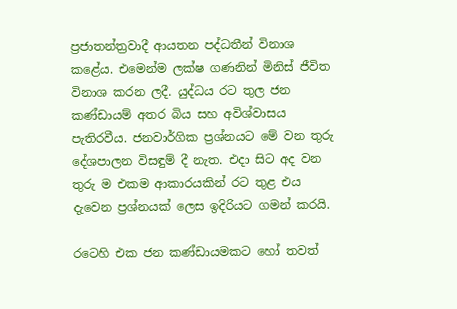ප්‍රජාතන්ත්‍රවාදී ආයතන පද්ධතීන් විනාශ කළේය. එමෙන්ම ලක්ෂ ගණනින් මිනිස් ජීවිත විනාශ කරන ලදී. යුද්ධය රට තුල ජන කණ්ඩායම් අතර බිය සහ අවිශ්වාසය පැතිරවීය. ජනවාර්ගික ප්‍රශ්නයට මේ වන තුරු දේශපාලන විසඳුම් දී නැත. එදා සිට අද වන තුරු ම එකම ආකාරයකින් රට තුළ එය දැවෙන ප්‍රශ්නයක් ලෙස ඉදිරියට ගමන් කරයි.

රටෙහි එක ජන කණ්ඩායමකට හෝ තවත්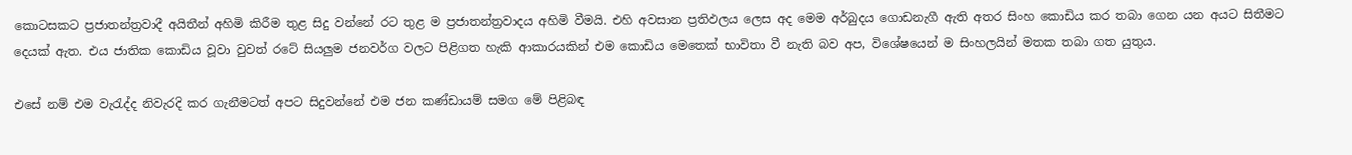කොටසකට ‍ප්‍රජාතන්ත්‍රවාදී අයිතීන් අහිමි කිරීම තුළ සිදු වන්නේ රට තුළ ම ප්‍රජාතන්ත්‍රවාදය අහිමි වීමයි. එහි අවසාන ප්‍රතිඵලය ලෙස අද මෙම අර්බුදය ගොඩනැගී ඇති අතර සිංහ කොඩිය කර තබා ගෙන යන අයට සිතීමට දෙයක් ඇත. එය ජාතික කොඩිය වූවා වුවත් රටේ සියලුම ජනවර්ග වලට පිළිගත හැකි ආකාරයකින් එම කොඩිය මෙතෙක් භාවිතා වී නැති බව අප, විශේෂයෙන් ම සිංහලයින් මතක තබා ගත යුතුය.

එසේ නම් එම වැරැද්ද නිවැරදි කර ගැනීමටත් අපට සිදුවන්නේ එම ජන කණ්ඩායම් සමග මේ පිළිබඳ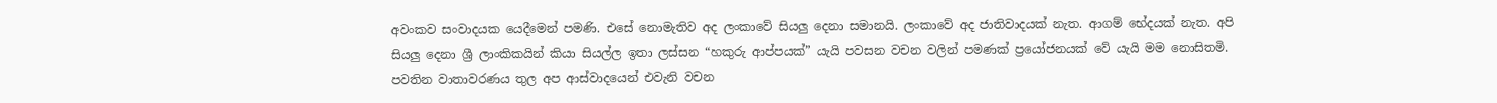අවංකව සංවාදයක යෙදීමෙන් පමණි. එසේ නොමැතිව අද ලංකාවේ සියලු දෙනා සමානයි. ලංකාවේ අද ජාතිවාදයක් නැත. ආගම් භේදයක් නැත. අපි සියලු දෙනා ශ්‍රී ලාංකිකයින් කියා සියල්ල ඉතා ලස්සන “හකුරු ආප්පයක්” යැයි පවසන වචන වලින් පමණක් ප්‍රයෝජනයක් වේ යැයි මම නොසිතමි. පවතින වාතාවරණය තුල අප ආස්වාදයෙන් එවැනි වචන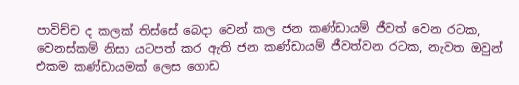පාවිච්ච ද කලක් තිස්සේ බෙදා වෙන් කල ජන කණ්ඩායම් ජීවත් වෙන රටක, වෙනස්කම් නිසා යටපත් කර ඇති ජන කණ්ඩායම් ජීවත්වන රටක, නැවත ඔවුන් එකම කණ්ඩායමක් ලෙස ගොඩ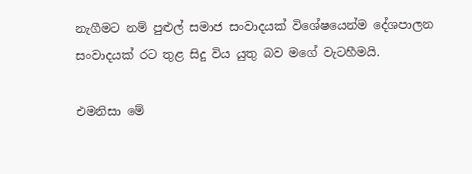නැගීමට නම් පුළුල් සමාජ සංවාදයක් විශේෂයෙන්ම දේශපාලන සංවාදයක් රට තුළ සිදු විය යුතු බව මගේ වැටහීමයි.

එමනිසා මේ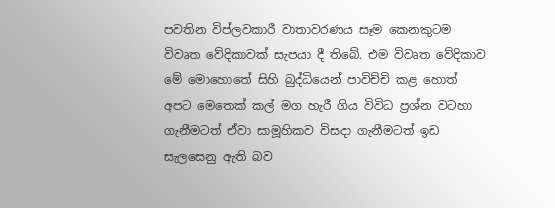පවතින විප්ලවකාරී වාතාවරණය සෑම කෙනකුටම විවෘත වේදිකාවක් සැපයා දී තිබේ. එම විවෘත වේදිකාව මේ මොහොතේ සිහි බුද්ධියෙන් පාවිච්චි කළ හොත් අපට මෙතෙක් කල් මග හැරී ගිය විවිධ ප්‍රශ්න වටහා ගැනීමටත් ඒවා සාමූහිකව විසදා ගැනීමටත් ඉඩ සැලසෙනු ඇති බව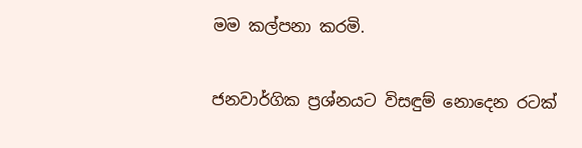මම කල්පනා කරමි.

ජනවාර්ගික ප්‍රශ්නයට විසඳුම් නොදෙන රටක්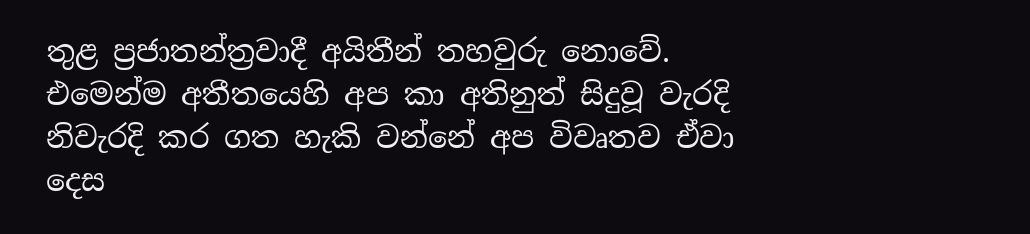තුළ ‍ප්‍රජාතන්ත්‍රවාදී අයිතීන් තහවුරු නොවේ. එමෙන්ම අතීතයෙහි අප කා අතිනුත් සිදුවූ වැරදි නිවැරදි කර ගත හැකි වන්නේ අප විවෘතව ඒවා දෙස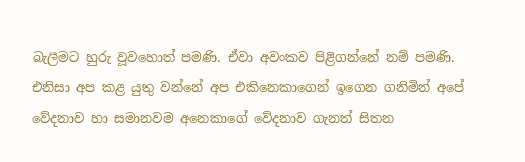බැලීමට හුරු වූවහොත් පමණි. ඒවා අවංකව පිළිගන්නේ නම් පමණි. එනිසා අප කළ යුතු වන්නේ අප එකිනෙකාගෙන් ඉගෙන ගනිමින් අපේ වේදනාව හා සමානවම අනෙකාගේ වේදනාව ගැනත් සිතන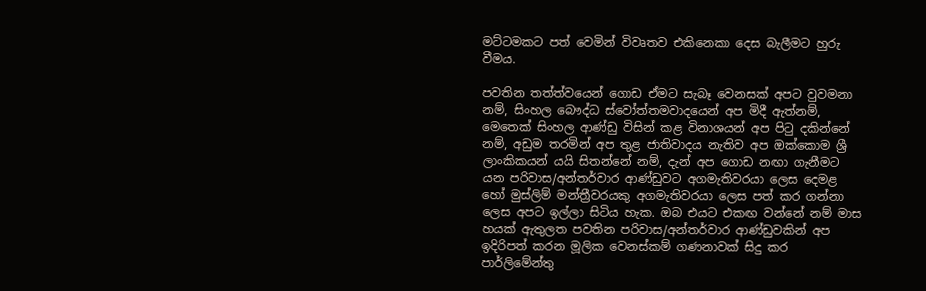මට්ටමකට පත් වෙමින් විවෘතව එකිනෙකා දෙස බැලීමට හුරු වීමය.

පවතින තත්ත්වයෙන් ගොඩ ඒමට සැබෑ වෙනසක් අපට වුවමනා නම්, සිංහල බෞද්ධ ස්වෝත්තමවාදයෙන් අප මිදී ඇත්නම්, මෙතෙක් සිංහල ආණ්ඩු විසින් කළ විනාශයන් අප පිටු දකින්නේ නම්, අඩුම තරමින් අප තුළ ජාතිවාදය නැතිව අප ඔක්කොම ශ්‍රී ලාංකිකයන් යයි සිතන්නේ නම්, දැන් අප ගොඩ නඟා ගැනීමට යන පරිවාස/අන්තර්වාර ආණ්ඩුවට අගමැතිවරයා ලෙස දෙමළ හෝ මුස්ලිම් මන්ත්‍රීවරයකු අගමැතිවරයා ලෙස පත් කර ගන්නා ලෙස අපට ඉල්ලා සිටිය හැක. ඔබ එයට එකඟ වන්නේ නම් මාස හයක් ඇතුලත පවතින පරිවාස/අන්තර්වාර ආණ්ඩුවකින් අප ඉදිරිපත් කරන මූලික වෙනස්කම් ගණනාවක් සිදු කර පාර්ලිමේන්තු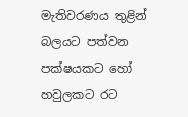මැතිවරණය තුළින් බලයට පත්වන පක්ෂයකට හෝ හවුලකට රට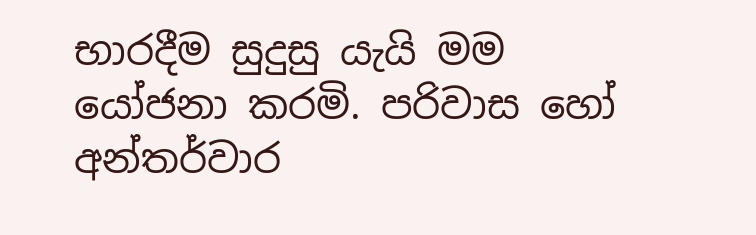භාරදීම සුදුසු යැයි මම යෝජනා කරමි. පරිවාස හෝ අන්තර්වාර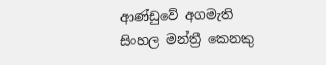ආණ්ඩුවේ අගමැති සිංහල මන්ත්‍රී කෙනකු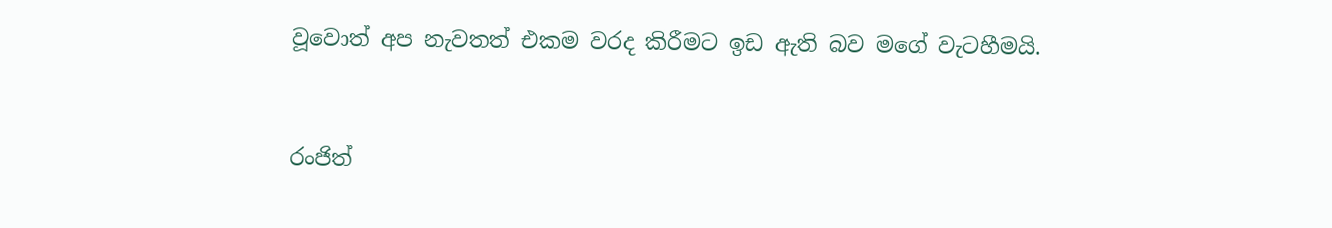වූවොත් අප නැවතත් එකම වරද කිරීමට ඉඩ ඇති බව මගේ වැටහීමයි.


රංජිත්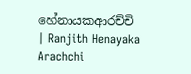හේනායකආරච්චි
| Ranjith Henayaka Arachchi